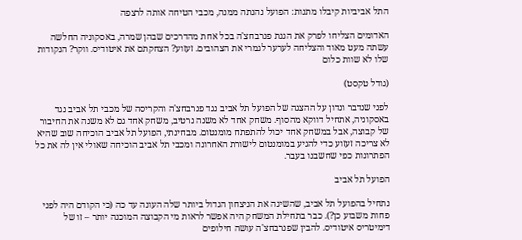התל אביביות קיבלו מתנות: הפועל נהנתה ממנה, מכבי הטיחה אותה לרצפה

האדומים הצליחו לפרק את הגנת פנרבחצ'ה בכל אחת מהדרכים שבהן שמרה, באסקוניה החלשה עשתה מעט מאוד והצליחה לערער לגמרי את הצהובים. זעזוע? הצחקתם את איטודיס. ווקר? הנקודות שלו לא שוות כלום

(גודל טקסט)

לפני שנדבר ונדון על ההצגה של הפועל תל אביב נגד פנרבחצ'ה והקריסה של מכבי תל אביב נגד באסקוניה, אתחיל דווקא מהסוף. משחק אחד לא משנה נרטיב, משחק אחד גם לא משנה את החיבור של קבוצה, אבל במשחק אחד יכול להתפתח מומנטום. מבחינתי, הפועל תל אביב הוכיחה שוב שהיא לא צריכה זעזוע כדי להגיע במומנטום לישורת האחרונה ומכבי תל אביב הוכיחה שאולי אין לה את כל הפתרונות כפי שחשבנו בעבר.

הפועל תל אביב

נתחיל בהפועל תל אביב, שהשיגה את הניצחון הגדול ביותר שלה העונה עד כה (כי הקודם היה לפני פחות משבוע כן?). כבר בתחילת המשחק היה אפשר לראות מי הקבוצה המוכנה יותר – זו של דימיטריס איטודיס. להבין שפנרבחצ'ה עושה חילופים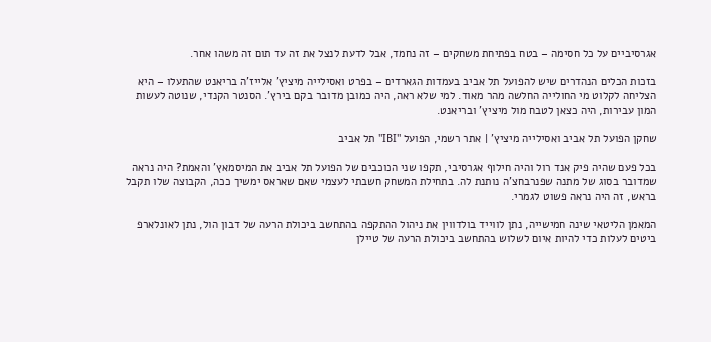אגרסיביים על כל חסימה – בטח בפתיחת משחקים – זה נחמד, אבל לדעת לנצל את זה עד תום זה משהו אחר.

בזכות הכלים הנהדרים שיש להפועל תל אביב בעמדות הגארדים – בפרט ואסילייה מיציץ' אלייז'ה בריאנט שהתעלו – היא הצליחה לקלוט מי החולייה החלשה מהר מאוד. למי שלא ראה, היה כמובן מדובר בקם בירץ'. הסנטר הקנדי, שנוטה לעשות המון עבירות, היה כצאן לטבח מול מיציץ' ובריאנט.

שחקן הפועל תל אביב ואסילייה מיציץ' | אתר רשמי, הפועל "IBI" תל אביב

בכל פעם שהיה פיק אנד רול והיה חילוף אגרסיבי, תקפו שני הכוכבים של הפועל תל אביב את המיסמאץ' והאמת? היה נראה שמדובר בסוג של מתנה שפנרבחצ'ה נותנת לה. בתחילת המשחק חשבתי לעצמי שאם שאראס ימשיך ככה, הקבוצה שלו תקבל בראש, זה היה נראה פשוט לגמרי.

המאמן הליטאי שינה חמישייה, נתן לווייד בולדווין את ניהול ההתקפה בהתחשב ביכולת הרעה של דבון הול, נתן לאונלארפ ביטים לעלות כדי להיות איום לשלוש בהתחשב ביכולת הרעה של טיילן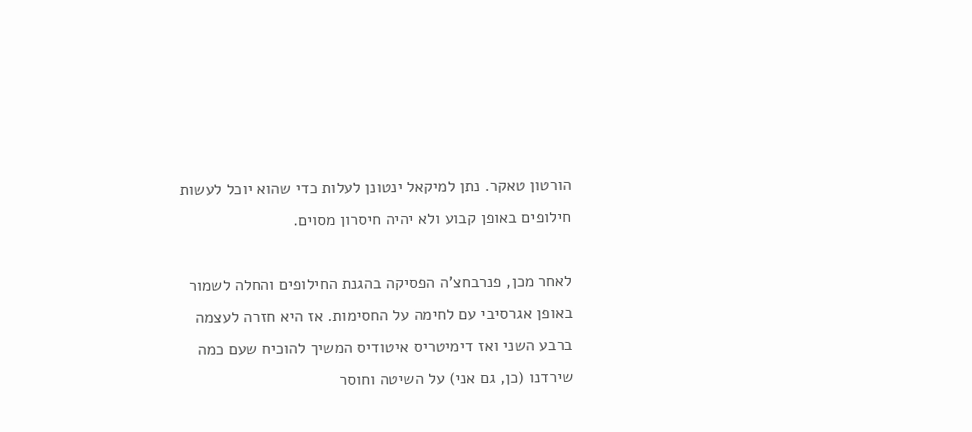הורטון טאקר. נתן למיקאל ינטונן לעלות כדי שהוא יוכל לעשות חילופים באופן קבוע ולא יהיה חיסרון מסוים.

לאחר מכן, פנרבחצ'ה הפסיקה בהגנת החילופים והחלה לשמור באופן אגרסיבי עם לחימה על החסימות. אז היא חזרה לעצמה ברבע השני ואז דימיטריס איטודיס המשיך להוכיח שעם כמה שירדנו (כן, גם אני) על השיטה וחוסר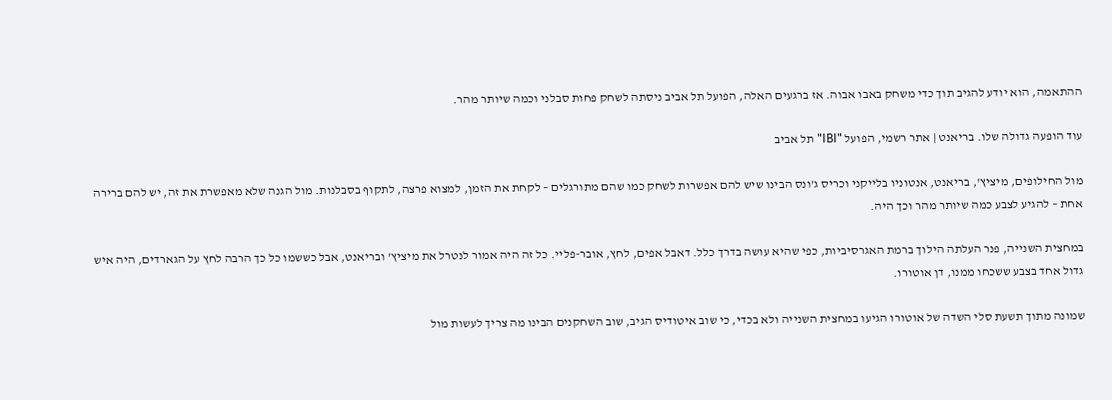ההתאמה, הוא יודע להגיב תוך כדי משחק באבו אבוה. אז ברגעים האלה, הפועל תל אביב ניסתה לשחק פחות סבלני וכמה שיותר מהר.

עוד הופעה גדולה שלו. בריאנט | אתר רשמי, הפועל "IBI" תל אביב

מול החילופים, מיציץ', בריאנט, אנטוניו בלייקני וכריס ג'ונס הבינו שיש להם אפשרות לשחק כמו שהם מתורגלים – לקחת את הזמן, למצוא פרצה, לתקוף בסבלנות. מול הגנה שלא מאפשרת את זה, יש להם ברירה אחת – להגיע לצבע כמה שיותר מהר וכך היה.

במחצית השנייה, פנר העלתה הילוך ברמת האגרסיביות, כפי שהיא עושה בדרך כלל. דאבל אפים, לחץ, אובר-פליי. כל זה היה אמור לנטרל את מיציץ' ובריאנט, אבל כששמו כל כך הרבה לחץ על הגארדים, היה איש גדול אחד בצבע ששכחו ממנו, דן אוטורו.

שמונה מתוך תשעת סלי השדה של אוטורו הגיעו במחצית השנייה ולא בכדי, כי שוב איטודיס הגיב, שוב השחקנים הבינו מה צריך לעשות מול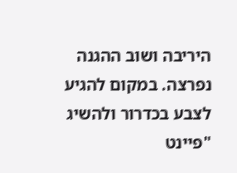היריבה ושוב ההגנה נפרצה. במקום להגיע לצבע בכדרור ולהשיג "פיינט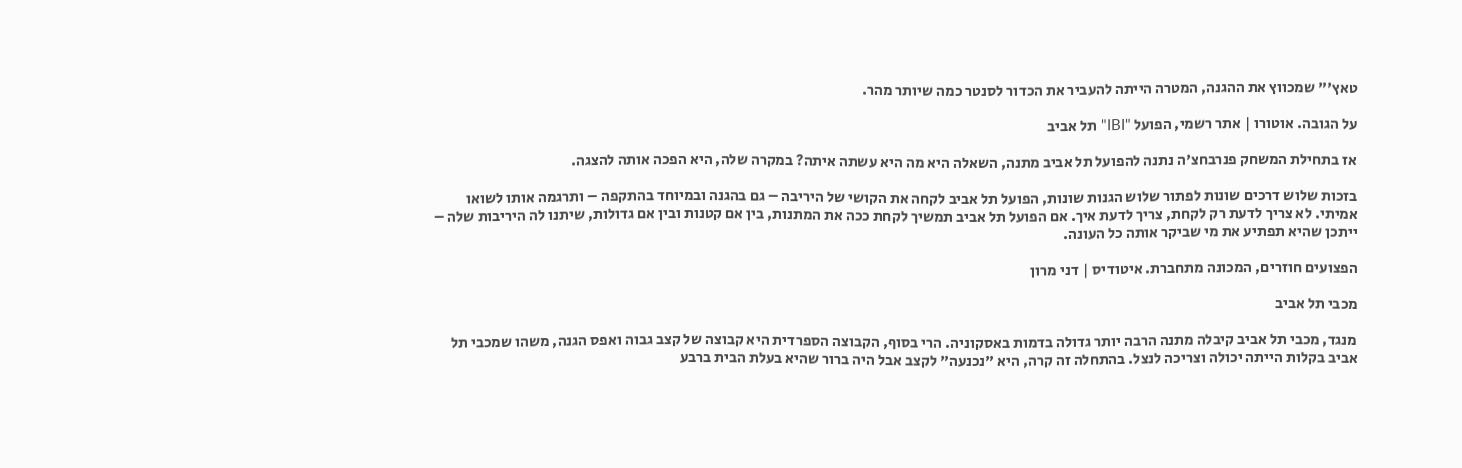טאץ'" שמכווץ את ההגנה, המטרה הייתה להעביר את הכדור לסנטר כמה שיותר מהר.

על הגובה. אוטורו | אתר רשמי, הפועל "IBI" תל אביב

אז בתחילת המשחק פנרבחצ'ה נתנה להפועל תל אביב מתנה, השאלה היא מה היא עשתה איתה? במקרה שלה, היא הפכה אותה להצגה.

בזכות שלוש דרכים שונות לפתור שלוש הגנות שונות, הפועל תל אביב לקחה את הקושי של היריבה – גם בהגנה ובמיוחד בהתקפה – ותרגמה אותו לשואו אמיתי. לא צריך לדעת רק לקחת, צריך לדעת איך. אם הפועל תל אביב תמשיך לקחת ככה את המתנות, בין אם קטנות ובין אם גדולות, שיתנו לה היריבות שלה – ייתכן שהיא תפתיע את מי שביקר אותה כל העונה.

הפצועים חוזרים, המכונה מתחברת. איטודיס | דני מרון

מכבי תל אביב

מנגד, מכבי תל אביב קיבלה מתנה הרבה יותר גדולה בדמות באסקוניה. הרי בסוף, הקבוצה הספרדית היא קבוצה של קצב גבוה ואפס הגנה, משהו שמכבי תל אביב בקלות הייתה יכולה וצריכה לנצל. בהתחלה זה קרה, היא "נכנעה" לקצב אבל היה ברור שהיא בעלת הבית ברבע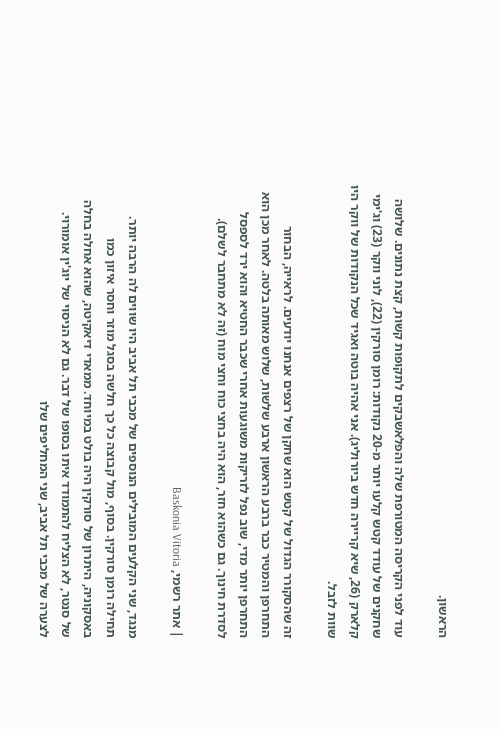הראשון.

עוד לפני הקריסה המטורפת שלה והפלאשבקים לתקופות קשות, קצת נתונים. שלושה שחקנים של עודד קטש קלעו יותר מ-20 נקודות: רומן סורקין (22), לוני ווקר (23) וג'ימי קלארק (26, שיא קריירה חדש ביורוליג). אני אהיה בוטה ואגיד שכל הנקודות של ווקר היו שוות לזבל.

זה שהסקורר הגדול של קטש הוא שחקן של רצפים אנחנו יודעים. לראייה, הבחור התחרפן והמטיר כבר ברבע הראשון ארבע שלשות, שלוש מאותה בלטה. לאחר מכן הוא התחרפן יותר מדי, שוב נפל לזריקות משוגעות אחרי שכבר החטיא והוא ירד לספסל לסדרת חינוך. גם כשהוא חזר, הוא היה בחצי כוח וחצי מוח (זה לא מתחבר לשלם).

| אתר רשמי, Baskonia Vitoria

מנגד, שני הקלעים המובילים הנוספים של מכבי תל אביב היו שווים לה הרבה יותר. תחילה רומן סורקין. בסוף, מול קבוצה כל כך חלשה בסגל מוזר וחסר איזון כמו באסקוניה, היתרון של סורקין היה בולט במיוחד. ממאדי דיאקיטה, שהוא אחלה בחלה של סנטר, לא הצליח להתמודד איתו בסופו של דבר. גם לא הניסוי של יוג'ין אומורוי. לצערה של מכבי תל אביב, שני המחליפים שלו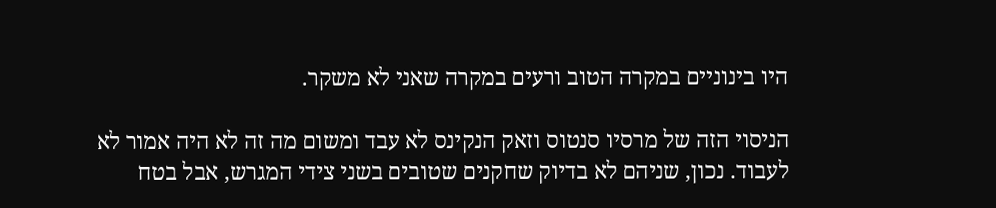היו בינוניים במקרה הטוב ורעים במקרה שאני לא משקר.

הניסוי הזה של מרסיו סנטוס וזאק הנקינס לא עבד ומשום מה זה לא היה אמור לא לעבוד. נכון, שניהם לא בדיוק שחקנים שטובים בשני צידי המגרש, אבל בטח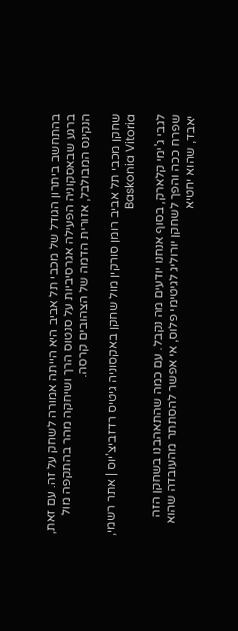בהתחשב ביתרון הגודל של מכבי תל אביב היא הייתה אמורה לשחק על זה. עם זאת, ברגע שבאסקוניה הפעילה אגרסיביות על סנטוס הרך ושיחקה מהר בהתקפה מול הנקינס המבולבל, אזורית הדמה של הצהובים קרסה.

שחקן מכבי תל אביב רומן סורקין מול שחקן באקסוניה גיטיס רדזביצ'יוס | אתר רשמי, Baskonia Vitoria

לגבי ג'ימי קלארק, בסוף אנחנו יודעים מה נקבל. עם כמה שהתאהבנו בשחקן הזה שפרח ככה והפך לשחקן יורוליג לגיטימי פלוס, אי אפשר להסתתר מהעובדה שהוא יאבד, שהוא יחטיא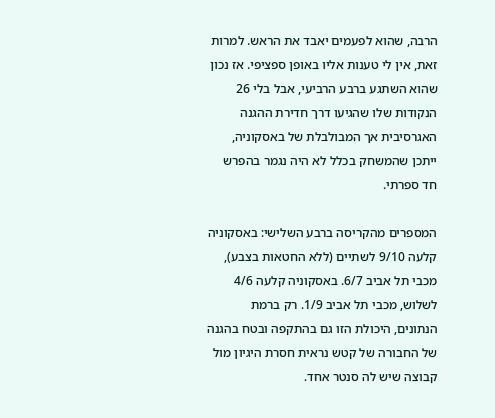הרבה, שהוא לפעמים יאבד את הראש. למרות זאת, אין לי טענות אליו באופן ספציפי. אז נכון שהוא השתגע ברבע הרביעי, אבל בלי 26 הנקודות שלו שהגיעו דרך חדירת ההגנה האגרסיבית אך המבולבלת של באסקוניה, ייתכן שהמשחק בכלל לא היה נגמר בהפרש חד ספרתי.

המספרים מהקריסה ברבע השלישי: באסקוניה קלעה 9/10 לשתיים (ללא החטאות בצבע), מכבי תל אביב 6/7. באסקוניה קלעה 4/6 לשלוש, מכבי תל אביב 1/9. רק ברמת הנתונים, היכולת הזו גם בהתקפה ובטח בהגנה של החבורה של קטש נראית חסרת היגיון מול קבוצה שיש לה סנטר אחד.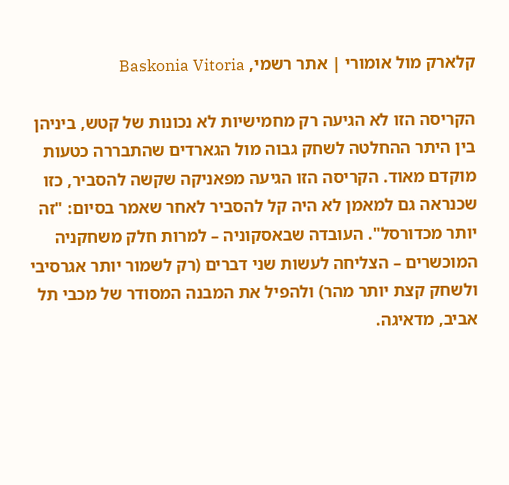קלארק מול אומורי | אתר רשמי, Baskonia Vitoria

הקריסה הזו לא הגיעה רק מחמישיות לא נכונות של קטש, ביניהן בין היתר ההחלטה לשחק גבוה מול הגארדים שהתבררה כטעות מוקדם מאוד. הקריסה הזו הגיעה מפאניקה שקשה להסביר, כזו שכנראה גם למאמן לא היה קל להסביר לאחר שאמר בסיום: "זה יותר מכדורסל". העובדה שבאסקוניה – למרות חלק משחקניה המוכשרים – הצליחה לעשות שני דברים (רק לשמור יותר אגרסיבי ולשחק קצת יותר מהר) ולהפיל את המבנה המסודר של מכבי תל אביב, מדאיגה.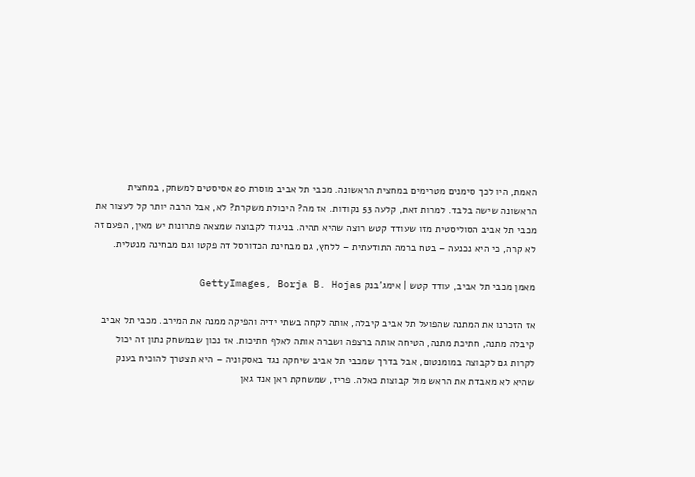האמת, היו לכך סימנים מטרימים במחצית הראשונה. מכבי תל אביב מוסרת 20 אסיסטים למשחק, במחצית הראשונה שישה בלבד. למרות זאת, קלעה 53 נקודות. אז מה? היכולת משקרת? לא, אבל הרבה יותר קל לעצור את מכבי תל אביב הסוליסטית מזו שעודד קטש רוצה שהיא תהיה. בניגוד לקבוצה שמצאה פתרונות יש מאין, הפעם זה לא קרה, כי היא נכנעה – בטח ברמה התודעתית – ללחץ, גם מבחינת הכדורסל דה פקטו וגם מבחינה מנטלית.

מאמן מכבי תל אביב, עודד קטש | אימג'בנק GettyImages, Borja B. Hojas

אז הזכרנו את המתנה שהפועל תל אביב קיבלה, אותה לקחה בשתי ידיה והפיקה ממנה את המירב. מכבי תל אביב קיבלה מתנה, חתיכת מתנה, הטיחה אותה ברצפה ושברה אותה לאלף חתיכות. אז נכון שבמשחק נתון זה יכול לקרות גם לקבוצה במומנטום, אבל בדרך שמכבי תל אביב שיחקה נגד באסקוניה – היא תצטרך להוכיח בענק שהיא לא מאבדת את הראש מול קבוצות כאלה. פריז, שמשחקת ראן אנד גאן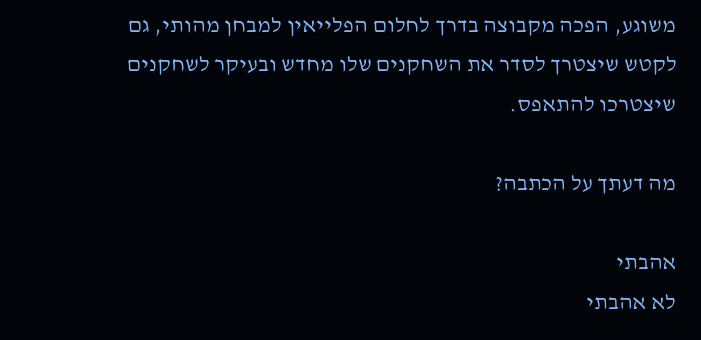משוגע, הפכה מקבוצה בדרך לחלום הפלייאין למבחן מהותי, גם לקטש שיצטרך לסדר את השחקנים שלו מחדש ובעיקר לשחקנים שיצטרכו להתאפס.

מה דעתך על הכתבה?

אהבתי
לא אהבתי